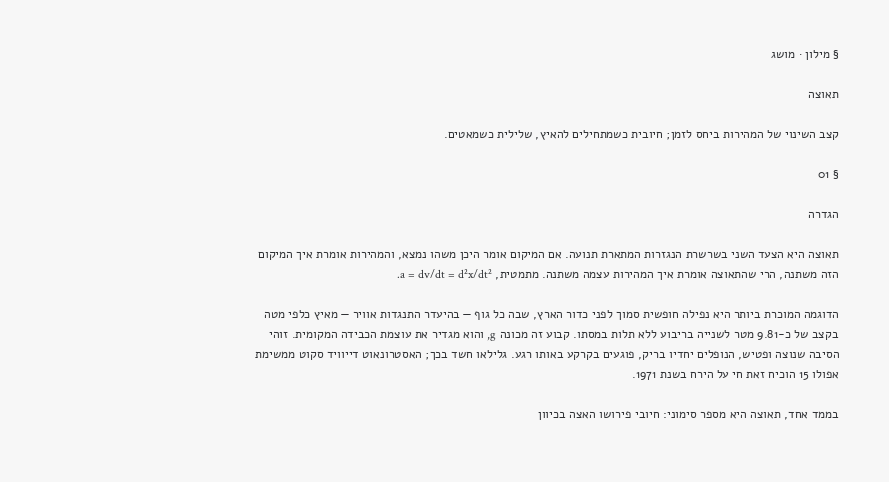§ מילון · מושג

תאוצה

קצב השינוי של המהירות ביחס לזמן; חיובית כשמתחילים להאיץ, שלילית כשמאטים.

§ 01

הגדרה

תאוצה היא הצעד השני בשרשרת הנגזרות המתארת תנועה. אם המיקום אומר היכן משהו נמצא, והמהירות אומרת איך המיקום הזה משתנה, הרי שהתאוצה אומרת איך המהירות עצמה משתנה. מתמטית, a = dv/dt = d²x/dt².

הדוגמה המוכרת ביותר היא נפילה חופשית סמוך לפני כדור הארץ, שבה כל גוף — בהיעדר התנגדות אוויר — מאיץ כלפי מטה בקצב של כ-9.81 מטר לשנייה בריבוע ללא תלות במסתו. קבוע זה מכונה g, והוא מגדיר את עוצמת הכבידה המקומית. זוהי הסיבה שנוצה ופטיש, הנופלים יחדיו בריק, פוגעים בקרקע באותו רגע. גלילאו חשד בכך; האסטרונאוט דייוויד סקוט ממשימת אפולו 15 הוכיח זאת חי על הירח בשנת 1971.

בממד אחד, תאוצה היא מספר סימוני: חיובי פירושו האצה בכיוון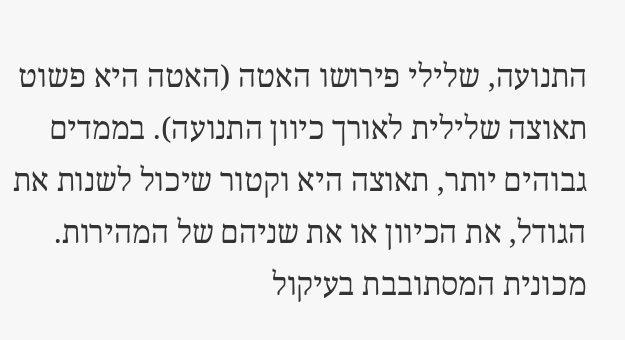התנועה, שלילי פירושו האטה (האטה היא פשוט תאוצה שלילית לאורך כיוון התנועה). בממדים גבוהים יותר, תאוצה היא וקטור שיכול לשנות את הגודל, את הכיוון או את שניהם של המהירות. מכונית המסתובבת בעיקול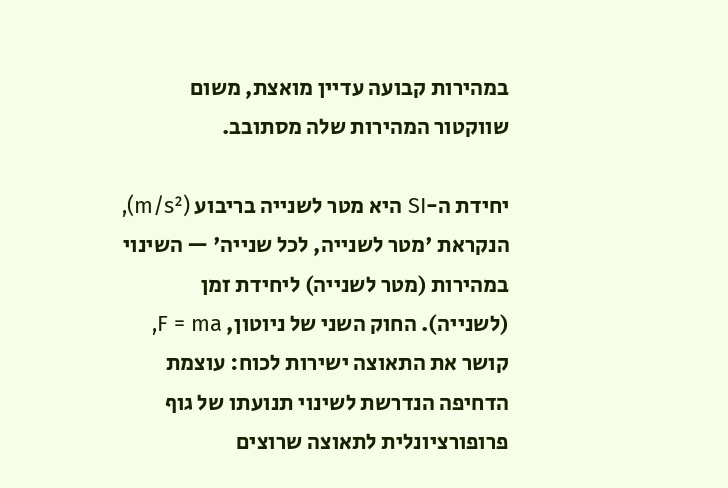במהירות קבועה עדיין מואצת, משום שווקטור המהירות שלה מסתובב.

יחידת ה-SI היא מטר לשנייה בריבוע (m/s²), הנקראת 'מטר לשנייה, לכל שנייה' — השינוי במהירות (מטר לשנייה) ליחידת זמן (לשנייה). החוק השני של ניוטון, F = ma, קושר את התאוצה ישירות לכוח: עוצמת הדחיפה הנדרשת לשינוי תנועתו של גוף פרופורציונלית לתאוצה שרוצים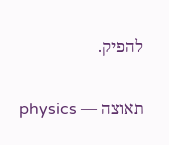להפיק.

תאוצה — physics